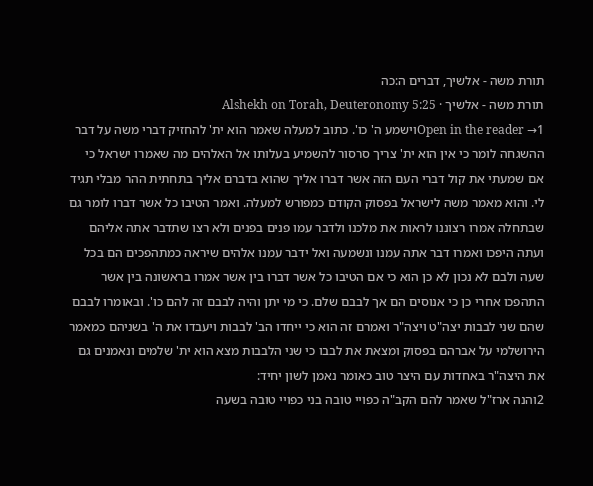תורת משה - אלשיך, דברים ה:כה
תורת משה - אלשיך · Alshekh on Torah, Deuteronomy 5:25
Open in the reader →1וישמע ה' כו'. כתוב למעלה שאמר הוא ית' להחזיק דברי משה על דבר ההשגחה לומר כי אין הוא ית' צריך סרסור להשמיע בעלותו אל האלהים מה שאמרו ישראל כי אם שמעתי את קול דברי העם הזה אשר דברו אליך שהוא בדברם אליך בתחתית ההר מבלי תגיד לי. והוא מאמר משה לישראל בפסוק הקודם כמפורש למעלה. ואמר הטיבו כל אשר דברו לומר גם שבתחלה אמרו רצוננו לראות את מלכנו ולדבר עמו פנים בפנים ולא רצו שתדבר אתה אליהם ועתה היפכו ואמרו דבר אתה עמנו ונשמעה ואל ידבר עמנו אלהים שיראה כמתהפכים הם בכל שעה ולבם לא נכון לא כן הוא כי אם הטיבו כל אשר דברו בין אשר אמרו בראשונה בין אשר התהפכו אחרי כן כי אנוסים הם אך לבבם שלם. כי מי יתן והיה לבבם זה להם כו'. ובאומרו לבבם שהם שני לבבות יצה"ט ויצה"ר ואמרם זה הוא כי ייחדו הב' לבבות ויעבדו את ה' בשניהם כמאמר הירושלמי על אברהם בפסוק ומצאת את לבבו כי שני הלבבות מצא הוא ית' שלמים ונאמנים גם את היצה"ר באחדות עם היצר טוב כאומר נאמן לשון יחיד:
2והנה ארז"ל שאמר להם הקב"ה כפויי טובה בני כפויי טובה בשעה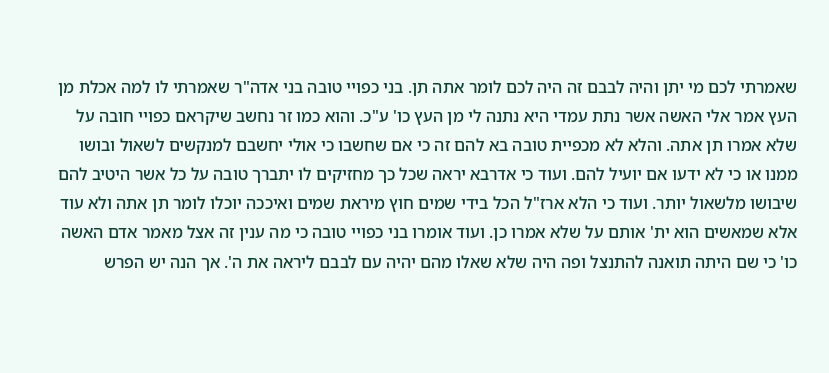שאמרתי לכם מי יתן והיה לבבם זה היה לכם לומר אתה תן. בני כפויי טובה בני אדה"ר שאמרתי לו למה אכלת מן העץ אמר אלי האשה אשר נתת עמדי היא נתנה לי מן העץ כו' ע"כ. והוא כמו זר נחשב שיקראם כפויי חובה על שלא אמרו תן אתה. והלא לא מכפיית טובה בא להם זה כי אם שחשבו כי אולי יחשבם למנקשים לשאול ובושו ממנו או כי לא ידעו אם יועיל להם. ועוד כי אדרבא יראה שכל כך מחזיקים לו יתברך טובה על כל אשר היטיב להם שיבושו מלשאול יותר. ועוד כי הלא ארז"ל הכל בידי שמים חוץ מיראת שמים ואיככה יוכלו לומר תן אתה ולא עוד אלא שמאשים הוא ית' אותם על שלא אמרו כן. ועוד אומרו בני כפויי טובה כי מה ענין זה אצל מאמר אדם האשה כו' כי שם היתה תואנה להתנצל ופה היה שלא שאלו מהם יהיה עם לבבם ליראה את ה'. אך הנה יש הפרש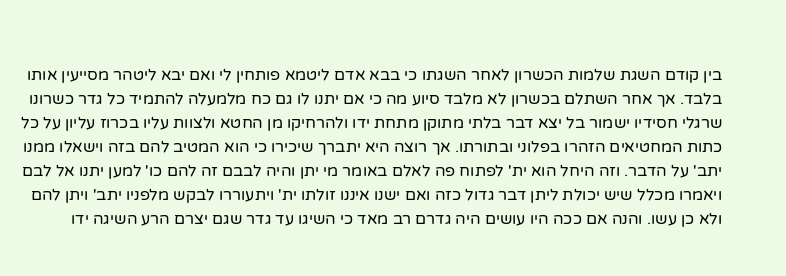בין קודם השגת שלמות הכשרון לאחר השגתו כי בבא אדם ליטמא פותחין לי ואם יבא ליטהר מסייעין אותו בלבד. אך אחר השתלם בכשרון לא מלבד סיוע מה כי אם יתנו לו גם כח מלמעלה להתמיד כל גדר כשרונו שרגלי חסידיו ישמור בל יצא דבר בלתי מתוקן מתחת ידו ולהרחיקו מן החטא ולצוות עליו בכרוז עליון על כל כתות המחטיאים הזהרו בפלוני ובתורתו. אך רוצה היא יתברך שיכירו כי הוא המטיב להם בזה וישאלו ממנו יתב' על הדבר. וזה היחל הוא ית' לפתוח פה לאלם באומר מי יתן והיה לבבם זה להם כו' למען יתנו אל לבם ויאמרו מכלל שיש יכולת ליתן דבר גדול כזה ואם ישנו איננו זולתו ית' ויתעוררו לבקש מלפניו יתב' ויתן להם ולא כן עשו. והנה אם ככה היו עושים היה גדרם רב מאד כי השיגו עד גדר שגם יצרם הרע השיגה ידו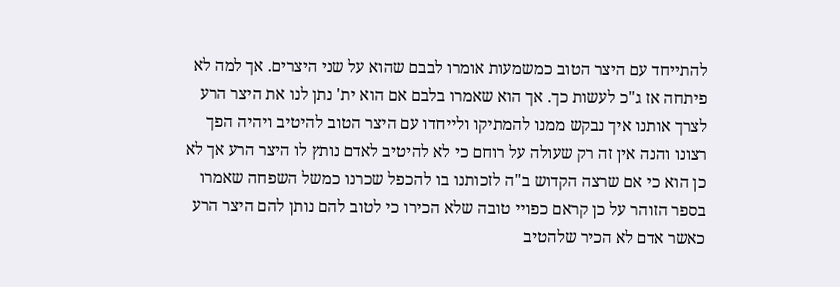להתייחד עם היצר הטוב כמשמעות אומרו לבבם שהוא על שני היצרים. אך למה לא פיתחה אז ג"כ לעשות כך. אך הוא שאמרו בלבם אם הוא ית' נתן לנו את היצר הרע לצרך אותנו איך נבקש ממנו להמתיקו ולייחדו עם היצר הטוב להיטיב ויהיה הפך רצונו והנה אין זה רק שעולה על רוחם כי לא להיטיב לאדם נותץ לו היצר הרע אך לא כן הוא כי אם שרצה הקדוש ב"ה לזכותנו בו להכפל שכרנו כמשל השפחה שאמרו בספר הזוהר על כן קראם כפויי טובה שלא הכירו כי לטוב להם נותן להם היצר הרע כאשר אדם לא הכיר שלהטיב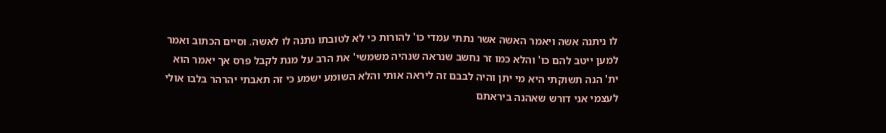לו ניתנה אשה ויאמר האשה אשר נתתי עמדי כו' להורות כי לא לטובתו נתנה לו לאשה. וסיים הכתוב ואמר למען ייטב להם כו' והלא כמו זר נחשב שנראה שנהיה משמשי' את הרב על מנת לקבל פרס אך יאמר הוא ית' הנה תשוקתי היא מי יתן והיה לבבם זה ליראה אותי והלא השומע ישמע כי זה תאבתי יהרהר בלבו אולי לעצמי אני דורש שאהנה ביראתם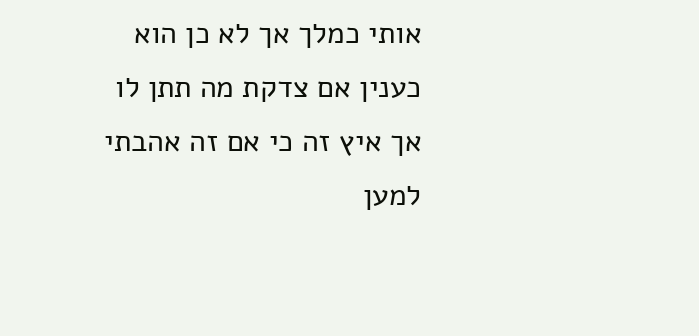אותי כמלך אך לא כן הוא כענין אם צדקת מה תתן לו אך איץ זה כי אם זה אהבתי למען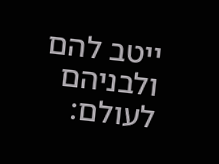ייטב להם ולבניהם לעולם: